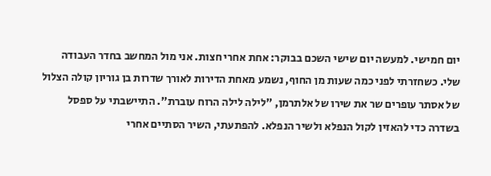יום חמישי. למעשה יום שישי השכם בבוקר: אחת אחרי חצות. אני מול המחשב בחדר העבודה שלי. כשחזרתי לפני כמה שעות מן החוף, נשמע מאחת הדירות לאורך שדרות בן גוריון קולה הצלול של אסתר עופרים שר את שירו של אלתרמן, "לילה לילה הרוח עוברת". התיישבתי על ספסל בשדרה כדי להאזין לקול הנפלא ולשיר הנפלא. להפתעתי, השיר הסתיים אחרי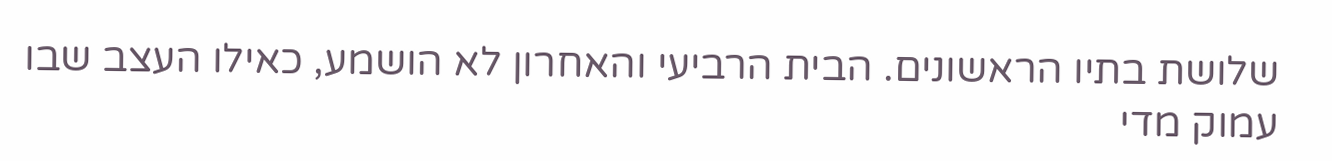שלושת בתיו הראשונים. הבית הרביעי והאחרון לא הושמע, כאילו העצב שבו עמוק מדי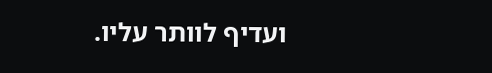ועדיף לוותר עליו.